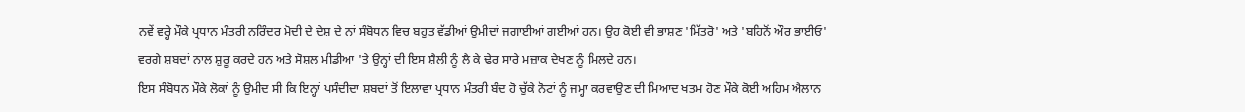ਨਵੇਂ ਵਰ੍ਹੇ ਮੌਕੇ ਪ੍ਰਧਾਨ ਮੰਤਰੀ ਨਰਿੰਦਰ ਮੋਦੀ ਦੇ ਦੇਸ਼ ਦੇ ਨਾਂ ਸੰਬੋਧਨ ਵਿਚ ਬਹੁਤ ਵੱਡੀਆਂ ਉਮੀਦਾਂ ਜਗਾਈਆਂ ਗਈਆਂ ਹਨ। ਉਹ ਕੋਈ ਵੀ ਭਾਸ਼ਣ 'ਮਿੱਤਰੋ' ਅਤੇ 'ਬਹਿਨੋਂ ਔਰ ਭਾਈਓ' ਵਰਗੇ ਸ਼ਬਦਾਂ ਨਾਲ ਸ਼ੁਰੂ ਕਰਦੇ ਹਨ ਅਤੇ ਸੋਸ਼ਲ ਮੀਡੀਆ 'ਤੇ ਉਨ੍ਹਾਂ ਦੀ ਇਸ ਸ਼ੈਲੀ ਨੂੰ ਲੈ ਕੇ ਢੇਰ ਸਾਰੇ ਮਜ਼ਾਕ ਦੇਖਣ ਨੂੰ ਮਿਲਦੇ ਹਨ।
ਇਸ ਸੰਬੋਧਨ ਮੌਕੇ ਲੋਕਾਂ ਨੂੰ ਉਮੀਦ ਸੀ ਕਿ ਇਨ੍ਹਾਂ ਪਸੰਦੀਦਾ ਸ਼ਬਦਾਂ ਤੋਂ ਇਲਾਵਾ ਪ੍ਰਧਾਨ ਮੰਤਰੀ ਬੰਦ ਹੋ ਚੁੱਕੇ ਨੋਟਾਂ ਨੂੰ ਜਮ੍ਹਾ ਕਰਵਾਉਣ ਦੀ ਮਿਆਦ ਖਤਮ ਹੋਣ ਮੌਕੇ ਕੋਈ ਅਹਿਮ ਐਲਾਨ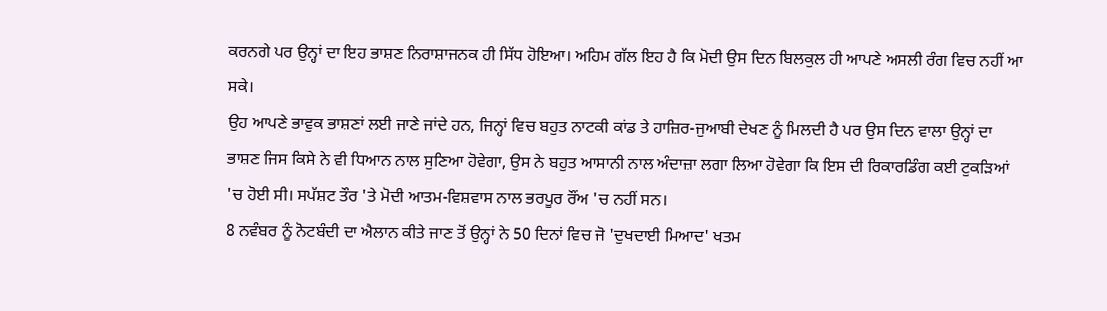ਕਰਨਗੇ ਪਰ ਉਨ੍ਹਾਂ ਦਾ ਇਹ ਭਾਸ਼ਣ ਨਿਰਾਸ਼ਾਜਨਕ ਹੀ ਸਿੱਧ ਹੋਇਆ। ਅਹਿਮ ਗੱਲ ਇਹ ਹੈ ਕਿ ਮੋਦੀ ਉਸ ਦਿਨ ਬਿਲਕੁਲ ਹੀ ਆਪਣੇ ਅਸਲੀ ਰੰਗ ਵਿਚ ਨਹੀਂ ਆ ਸਕੇ।
ਉਹ ਆਪਣੇ ਭਾਵੁਕ ਭਾਸ਼ਣਾਂ ਲਈ ਜਾਣੇ ਜਾਂਦੇ ਹਨ, ਜਿਨ੍ਹਾਂ ਵਿਚ ਬਹੁਤ ਨਾਟਕੀ ਕਾਂਡ ਤੇ ਹਾਜ਼ਿਰ-ਜੁਆਬੀ ਦੇਖਣ ਨੂੰ ਮਿਲਦੀ ਹੈ ਪਰ ਉਸ ਦਿਨ ਵਾਲਾ ਉਨ੍ਹਾਂ ਦਾ ਭਾਸ਼ਣ ਜਿਸ ਕਿਸੇ ਨੇ ਵੀ ਧਿਆਨ ਨਾਲ ਸੁਣਿਆ ਹੋਵੇਗਾ, ਉਸ ਨੇ ਬਹੁਤ ਆਸਾਨੀ ਨਾਲ ਅੰਦਾਜ਼ਾ ਲਗਾ ਲਿਆ ਹੋਵੇਗਾ ਕਿ ਇਸ ਦੀ ਰਿਕਾਰਡਿੰਗ ਕਈ ਟੁਕੜਿਆਂ 'ਚ ਹੋਈ ਸੀ। ਸਪੱਸ਼ਟ ਤੌਰ 'ਤੇ ਮੋਦੀ ਆਤਮ-ਵਿਸ਼ਵਾਸ ਨਾਲ ਭਰਪੂਰ ਰੌਂਅ 'ਚ ਨਹੀਂ ਸਨ।
8 ਨਵੰਬਰ ਨੂੰ ਨੋਟਬੰਦੀ ਦਾ ਐਲਾਨ ਕੀਤੇ ਜਾਣ ਤੋਂ ਉਨ੍ਹਾਂ ਨੇ 50 ਦਿਨਾਂ ਵਿਚ ਜੋ 'ਦੁਖਦਾਈ ਮਿਆਦ' ਖਤਮ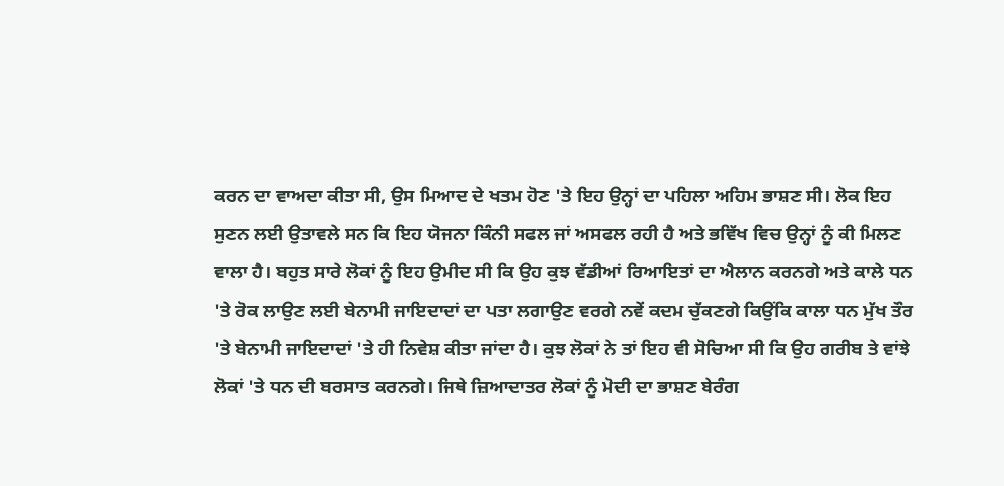ਕਰਨ ਦਾ ਵਾਅਦਾ ਕੀਤਾ ਸੀ, ਉਸ ਮਿਆਦ ਦੇ ਖਤਮ ਹੋਣ 'ਤੇ ਇਹ ਉਨ੍ਹਾਂ ਦਾ ਪਹਿਲਾ ਅਹਿਮ ਭਾਸ਼ਣ ਸੀ। ਲੋਕ ਇਹ ਸੁਣਨ ਲਈ ਉਤਾਵਲੇ ਸਨ ਕਿ ਇਹ ਯੋਜਨਾ ਕਿੰਨੀ ਸਫਲ ਜਾਂ ਅਸਫਲ ਰਹੀ ਹੈ ਅਤੇ ਭਵਿੱਖ ਵਿਚ ਉਨ੍ਹਾਂ ਨੂੰ ਕੀ ਮਿਲਣ ਵਾਲਾ ਹੈ। ਬਹੁਤ ਸਾਰੇ ਲੋਕਾਂ ਨੂੰ ਇਹ ਉਮੀਦ ਸੀ ਕਿ ਉਹ ਕੁਝ ਵੱਡੀਆਂ ਰਿਆਇਤਾਂ ਦਾ ਐਲਾਨ ਕਰਨਗੇ ਅਤੇ ਕਾਲੇ ਧਨ 'ਤੇ ਰੋਕ ਲਾਉਣ ਲਈ ਬੇਨਾਮੀ ਜਾਇਦਾਦਾਂ ਦਾ ਪਤਾ ਲਗਾਉਣ ਵਰਗੇ ਨਵੇਂ ਕਦਮ ਚੁੱਕਣਗੇ ਕਿਉਂਕਿ ਕਾਲਾ ਧਨ ਮੁੱਖ ਤੌਰ 'ਤੇ ਬੇਨਾਮੀ ਜਾਇਦਾਦਾਂ 'ਤੇ ਹੀ ਨਿਵੇਸ਼ ਕੀਤਾ ਜਾਂਦਾ ਹੈ। ਕੁਝ ਲੋਕਾਂ ਨੇ ਤਾਂ ਇਹ ਵੀ ਸੋਚਿਆ ਸੀ ਕਿ ਉਹ ਗਰੀਬ ਤੇ ਵਾਂਝੇ ਲੋਕਾਂ 'ਤੇ ਧਨ ਦੀ ਬਰਸਾਤ ਕਰਨਗੇ। ਜਿਥੇ ਜ਼ਿਆਦਾਤਰ ਲੋਕਾਂ ਨੂੰ ਮੋਦੀ ਦਾ ਭਾਸ਼ਣ ਬੇਰੰਗ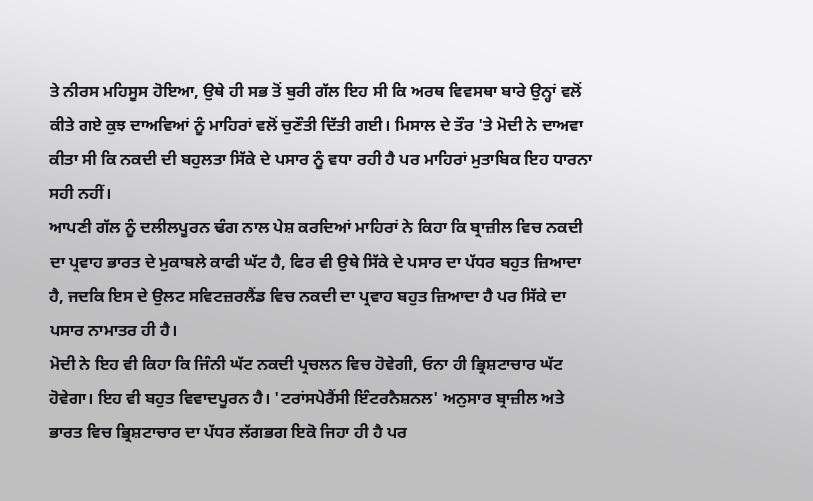ਤੇ ਨੀਰਸ ਮਹਿਸੂਸ ਹੋਇਆ, ਉਥੇ ਹੀ ਸਭ ਤੋਂ ਬੁਰੀ ਗੱਲ ਇਹ ਸੀ ਕਿ ਅਰਥ ਵਿਵਸਥਾ ਬਾਰੇ ਉਨ੍ਹਾਂ ਵਲੋਂ ਕੀਤੇ ਗਏ ਕੁਝ ਦਾਅਵਿਆਂ ਨੂੰ ਮਾਹਿਰਾਂ ਵਲੋਂ ਚੁਣੌਤੀ ਦਿੱਤੀ ਗਈ। ਮਿਸਾਲ ਦੇ ਤੌਰ 'ਤੇ ਮੋਦੀ ਨੇ ਦਾਅਵਾ ਕੀਤਾ ਸੀ ਕਿ ਨਕਦੀ ਦੀ ਬਹੁਲਤਾ ਸਿੱਕੇ ਦੇ ਪਸਾਰ ਨੂੰ ਵਧਾ ਰਹੀ ਹੈ ਪਰ ਮਾਹਿਰਾਂ ਮੁਤਾਬਿਕ ਇਹ ਧਾਰਨਾ ਸਹੀ ਨਹੀਂ।
ਆਪਣੀ ਗੱਲ ਨੂੰ ਦਲੀਲਪੂਰਨ ਢੰਗ ਨਾਲ ਪੇਸ਼ ਕਰਦਿਆਂ ਮਾਹਿਰਾਂ ਨੇ ਕਿਹਾ ਕਿ ਬ੍ਰਾਜ਼ੀਲ ਵਿਚ ਨਕਦੀ ਦਾ ਪ੍ਰਵਾਹ ਭਾਰਤ ਦੇ ਮੁਕਾਬਲੇ ਕਾਫੀ ਘੱਟ ਹੈ, ਫਿਰ ਵੀ ਉਥੇ ਸਿੱਕੇ ਦੇ ਪਸਾਰ ਦਾ ਪੱਧਰ ਬਹੁਤ ਜ਼ਿਆਦਾ ਹੈ, ਜਦਕਿ ਇਸ ਦੇ ਉਲਟ ਸਵਿਟਜ਼ਰਲੈਂਡ ਵਿਚ ਨਕਦੀ ਦਾ ਪ੍ਰਵਾਹ ਬਹੁਤ ਜ਼ਿਆਦਾ ਹੈ ਪਰ ਸਿੱਕੇ ਦਾ ਪਸਾਰ ਨਾਮਾਤਰ ਹੀ ਹੈ।
ਮੋਦੀ ਨੇ ਇਹ ਵੀ ਕਿਹਾ ਕਿ ਜਿੰਨੀ ਘੱਟ ਨਕਦੀ ਪ੍ਰਚਲਨ ਵਿਚ ਹੋਵੇਗੀ, ਓਨਾ ਹੀ ਭ੍ਰਿਸ਼ਟਾਚਾਰ ਘੱਟ ਹੋਵੇਗਾ। ਇਹ ਵੀ ਬਹੁਤ ਵਿਵਾਦਪੂਰਨ ਹੈ। 'ਟਰਾਂਸਪੇਰੈਂਸੀ ਇੰਟਰਨੈਸ਼ਨਲ' ਅਨੁਸਾਰ ਬ੍ਰਾਜ਼ੀਲ ਅਤੇ ਭਾਰਤ ਵਿਚ ਭ੍ਰਿਸ਼ਟਾਚਾਰ ਦਾ ਪੱਧਰ ਲੱਗਭਗ ਇਕੋ ਜਿਹਾ ਹੀ ਹੈ ਪਰ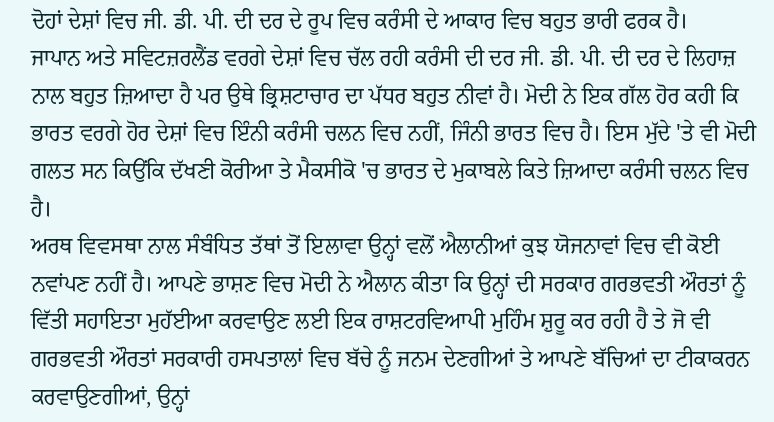ਦੋਹਾਂ ਦੇਸ਼ਾਂ ਵਿਚ ਜੀ. ਡੀ. ਪੀ. ਦੀ ਦਰ ਦੇ ਰੂਪ ਵਿਚ ਕਰੰਸੀ ਦੇ ਆਕਾਰ ਵਿਚ ਬਹੁਤ ਭਾਰੀ ਫਰਕ ਹੈ।
ਜਾਪਾਨ ਅਤੇ ਸਵਿਟਜ਼ਰਲੈਂਡ ਵਰਗੇ ਦੇਸ਼ਾਂ ਵਿਚ ਚੱਲ ਰਹੀ ਕਰੰਸੀ ਦੀ ਦਰ ਜੀ. ਡੀ. ਪੀ. ਦੀ ਦਰ ਦੇ ਲਿਹਾਜ਼ ਨਾਲ ਬਹੁਤ ਜ਼ਿਆਦਾ ਹੈ ਪਰ ਉਥੇ ਭ੍ਰਿਸ਼ਟਾਚਾਰ ਦਾ ਪੱਧਰ ਬਹੁਤ ਨੀਵਾਂ ਹੈ। ਮੋਦੀ ਨੇ ਇਕ ਗੱਲ ਹੋਰ ਕਹੀ ਕਿ ਭਾਰਤ ਵਰਗੇ ਹੋਰ ਦੇਸ਼ਾਂ ਵਿਚ ਇੰਨੀ ਕਰੰਸੀ ਚਲਨ ਵਿਚ ਨਹੀਂ, ਜਿੰਨੀ ਭਾਰਤ ਵਿਚ ਹੈ। ਇਸ ਮੁੱਦੇ 'ਤੇ ਵੀ ਮੋਦੀ ਗਲਤ ਸਨ ਕਿਉਂਕਿ ਦੱਖਣੀ ਕੋਰੀਆ ਤੇ ਮੈਕਸੀਕੋ 'ਚ ਭਾਰਤ ਦੇ ਮੁਕਾਬਲੇ ਕਿਤੇ ਜ਼ਿਆਦਾ ਕਰੰਸੀ ਚਲਨ ਵਿਚ ਹੈ।
ਅਰਥ ਵਿਵਸਥਾ ਨਾਲ ਸੰਬੰਧਿਤ ਤੱਥਾਂ ਤੋਂ ਇਲਾਵਾ ਉਨ੍ਹਾਂ ਵਲੋਂ ਐਲਾਨੀਆਂ ਕੁਝ ਯੋਜਨਾਵਾਂ ਵਿਚ ਵੀ ਕੋਈ ਨਵਾਂਪਣ ਨਹੀਂ ਹੈ। ਆਪਣੇ ਭਾਸ਼ਣ ਵਿਚ ਮੋਦੀ ਨੇ ਐਲਾਨ ਕੀਤਾ ਕਿ ਉਨ੍ਹਾਂ ਦੀ ਸਰਕਾਰ ਗਰਭਵਤੀ ਔਰਤਾਂ ਨੂੰ ਵਿੱਤੀ ਸਹਾਇਤਾ ਮੁਹੱਈਆ ਕਰਵਾਉਣ ਲਈ ਇਕ ਰਾਸ਼ਟਰਵਿਆਪੀ ਮੁਹਿੰਮ ਸ਼ੁਰੂ ਕਰ ਰਹੀ ਹੈ ਤੇ ਜੋ ਵੀ ਗਰਭਵਤੀ ਔਰਤਾਂ ਸਰਕਾਰੀ ਹਸਪਤਾਲਾਂ ਵਿਚ ਬੱਚੇ ਨੂੰ ਜਨਮ ਦੇਣਗੀਆਂ ਤੇ ਆਪਣੇ ਬੱਚਿਆਂ ਦਾ ਟੀਕਾਕਰਨ ਕਰਵਾਉਣਗੀਆਂ, ਉਨ੍ਹਾਂ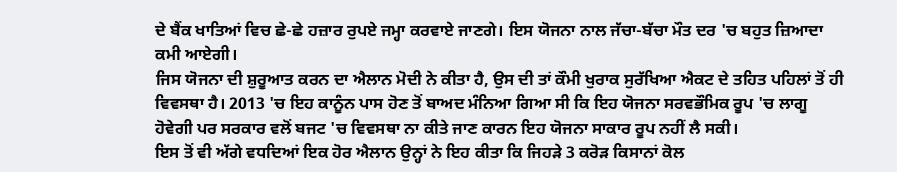ਦੇ ਬੈਂਕ ਖਾਤਿਆਂ ਵਿਚ ਛੇ-ਛੇ ਹਜ਼ਾਰ ਰੁਪਏ ਜਮ੍ਹਾ ਕਰਵਾਏ ਜਾਣਗੇ। ਇਸ ਯੋਜਨਾ ਨਾਲ ਜੱਚਾ-ਬੱਚਾ ਮੌਤ ਦਰ 'ਚ ਬਹੁਤ ਜ਼ਿਆਦਾ ਕਮੀ ਆਏਗੀ।
ਜਿਸ ਯੋਜਨਾ ਦੀ ਸ਼ੁਰੂਆਤ ਕਰਨ ਦਾ ਐਲਾਨ ਮੋਦੀ ਨੇ ਕੀਤਾ ਹੈ, ਉਸ ਦੀ ਤਾਂ ਕੌਮੀ ਖੁਰਾਕ ਸੁਰੱਖਿਆ ਐਕਟ ਦੇ ਤਹਿਤ ਪਹਿਲਾਂ ਤੋਂ ਹੀ ਵਿਵਸਥਾ ਹੈ। 2013 'ਚ ਇਹ ਕਾਨੂੰਨ ਪਾਸ ਹੋਣ ਤੋਂ ਬਾਅਦ ਮੰਨਿਆ ਗਿਆ ਸੀ ਕਿ ਇਹ ਯੋਜਨਾ ਸਰਵਭੌਮਿਕ ਰੂਪ 'ਚ ਲਾਗੂ ਹੋਵੇਗੀ ਪਰ ਸਰਕਾਰ ਵਲੋਂ ਬਜਟ 'ਚ ਵਿਵਸਥਾ ਨਾ ਕੀਤੇ ਜਾਣ ਕਾਰਨ ਇਹ ਯੋਜਨਾ ਸਾਕਾਰ ਰੂਪ ਨਹੀਂ ਲੈ ਸਕੀ।
ਇਸ ਤੋਂ ਵੀ ਅੱਗੇ ਵਧਦਿਆਂ ਇਕ ਹੋਰ ਐਲਾਨ ਉਨ੍ਹਾਂ ਨੇ ਇਹ ਕੀਤਾ ਕਿ ਜਿਹੜੇ 3 ਕਰੋੜ ਕਿਸਾਨਾਂ ਕੋਲ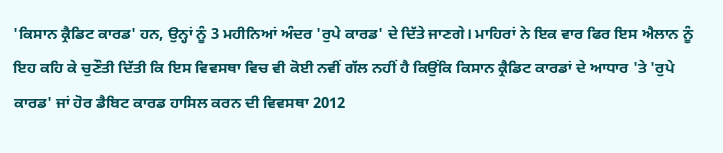'ਕਿਸਾਨ ਕ੍ਰੈਡਿਟ ਕਾਰਡ' ਹਨ, ਉਨ੍ਹਾਂ ਨੂੰ 3 ਮਹੀਨਿਆਂ ਅੰਦਰ 'ਰੁਪੇ ਕਾਰਡ' ਦੇ ਦਿੱਤੇ ਜਾਣਗੇ। ਮਾਹਿਰਾਂ ਨੇ ਇਕ ਵਾਰ ਫਿਰ ਇਸ ਐਲਾਨ ਨੂੰ ਇਹ ਕਹਿ ਕੇ ਚੁਣੌਤੀ ਦਿੱਤੀ ਕਿ ਇਸ ਵਿਵਸਥਾ ਵਿਚ ਵੀ ਕੋਈ ਨਵੀਂ ਗੱਲ ਨਹੀਂ ਹੈ ਕਿਉਂਕਿ ਕਿਸਾਨ ਕ੍ਰੈਡਿਟ ਕਾਰਡਾਂ ਦੇ ਆਧਾਰ 'ਤੇ 'ਰੁਪੇ ਕਾਰਡ' ਜਾਂ ਹੋਰ ਡੈਬਿਟ ਕਾਰਡ ਹਾਸਿਲ ਕਰਨ ਦੀ ਵਿਵਸਥਾ 2012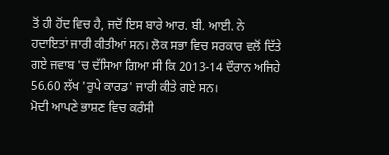ਤੋਂ ਹੀ ਹੋਂਦ ਵਿਚ ਹੈ, ਜਦੋਂ ਇਸ ਬਾਰੇ ਆਰ. ਬੀ. ਆਈ. ਨੇ ਹਦਾਇਤਾਂ ਜਾਰੀ ਕੀਤੀਆਂ ਸਨ। ਲੋਕ ਸਭਾ ਵਿਚ ਸਰਕਾਰ ਵਲੋਂ ਦਿੱਤੇ ਗਏ ਜਵਾਬ 'ਚ ਦੱਸਿਆ ਗਿਆ ਸੀ ਕਿ 2013-14 ਦੌਰਾਨ ਅਜਿਹੇ 56.60 ਲੱਖ 'ਰੁਪੇ ਕਾਰਡ' ਜਾਰੀ ਕੀਤੇ ਗਏ ਸਨ।
ਮੋਦੀ ਆਪਣੇ ਭਾਸ਼ਣ ਵਿਚ ਕਰੰਸੀ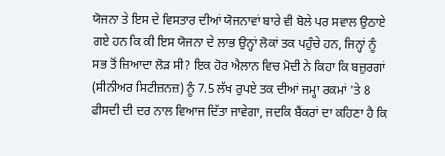ਯੋਜਨਾ ਤੇ ਇਸ ਦੇ ਵਿਸਤਾਰ ਦੀਆਂ ਯੋਜਨਾਵਾਂ ਬਾਰੇ ਵੀ ਬੋਲੇ ਪਰ ਸਵਾਲ ਉਠਾਏ ਗਏ ਹਨ ਕਿ ਕੀ ਇਸ ਯੋਜਨਾ ਦੇ ਲਾਭ ਉਨ੍ਹਾਂ ਲੋਕਾਂ ਤਕ ਪਹੁੰਚੇ ਹਨ, ਜਿਨ੍ਹਾਂ ਨੂੰ ਸਭ ਤੋਂ ਜ਼ਿਆਦਾ ਲੋੜ ਸੀ? ਇਕ ਹੋਰ ਐਲਾਨ ਵਿਚ ਮੋਦੀ ਨੇ ਕਿਹਾ ਕਿ ਬਜ਼ੁਰਗਾਂ (ਸੀਨੀਅਰ ਸਿਟੀਜ਼ਨਜ਼) ਨੂੰ 7.5 ਲੱਖ ਰੁਪਏ ਤਕ ਦੀਆਂ ਜਮ੍ਹਾ ਰਕਮਾਂ 'ਤੇ 8 ਫੀਸਦੀ ਦੀ ਦਰ ਨਾਲ ਵਿਆਜ ਦਿੱਤਾ ਜਾਵੇਗਾ, ਜਦਕਿ ਬੈਂਕਰਾਂ ਦਾ ਕਹਿਣਾ ਹੈ ਕਿ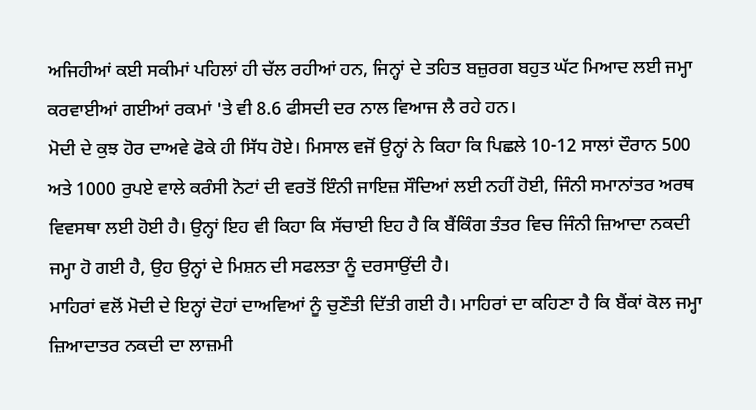ਅਜਿਹੀਆਂ ਕਈ ਸਕੀਮਾਂ ਪਹਿਲਾਂ ਹੀ ਚੱਲ ਰਹੀਆਂ ਹਨ, ਜਿਨ੍ਹਾਂ ਦੇ ਤਹਿਤ ਬਜ਼ੁਰਗ ਬਹੁਤ ਘੱਟ ਮਿਆਦ ਲਈ ਜਮ੍ਹਾ ਕਰਵਾਈਆਂ ਗਈਆਂ ਰਕਮਾਂ 'ਤੇ ਵੀ 8.6 ਫੀਸਦੀ ਦਰ ਨਾਲ ਵਿਆਜ ਲੈ ਰਹੇ ਹਨ।
ਮੋਦੀ ਦੇ ਕੁਝ ਹੋਰ ਦਾਅਵੇ ਫੋਕੇ ਹੀ ਸਿੱਧ ਹੋਏ। ਮਿਸਾਲ ਵਜੋਂ ਉਨ੍ਹਾਂ ਨੇ ਕਿਹਾ ਕਿ ਪਿਛਲੇ 10-12 ਸਾਲਾਂ ਦੌਰਾਨ 500 ਅਤੇ 1000 ਰੁਪਏ ਵਾਲੇ ਕਰੰਸੀ ਨੋਟਾਂ ਦੀ ਵਰਤੋਂ ਇੰਨੀ ਜਾਇਜ਼ ਸੌਦਿਆਂ ਲਈ ਨਹੀਂ ਹੋਈ, ਜਿੰਨੀ ਸਮਾਨਾਂਤਰ ਅਰਥ ਵਿਵਸਥਾ ਲਈ ਹੋਈ ਹੈ। ਉਨ੍ਹਾਂ ਇਹ ਵੀ ਕਿਹਾ ਕਿ ਸੱਚਾਈ ਇਹ ਹੈ ਕਿ ਬੈਂਕਿੰਗ ਤੰਤਰ ਵਿਚ ਜਿੰਨੀ ਜ਼ਿਆਦਾ ਨਕਦੀ ਜਮ੍ਹਾ ਹੋ ਗਈ ਹੈ, ਉਹ ਉਨ੍ਹਾਂ ਦੇ ਮਿਸ਼ਨ ਦੀ ਸਫਲਤਾ ਨੂੰ ਦਰਸਾਉਂਦੀ ਹੈ।
ਮਾਹਿਰਾਂ ਵਲੋਂ ਮੋਦੀ ਦੇ ਇਨ੍ਹਾਂ ਦੋਹਾਂ ਦਾਅਵਿਆਂ ਨੂੰ ਚੁਣੌਤੀ ਦਿੱਤੀ ਗਈ ਹੈ। ਮਾਹਿਰਾਂ ਦਾ ਕਹਿਣਾ ਹੈ ਕਿ ਬੈਂਕਾਂ ਕੋਲ ਜਮ੍ਹਾ ਜ਼ਿਆਦਾਤਰ ਨਕਦੀ ਦਾ ਲਾਜ਼ਮੀ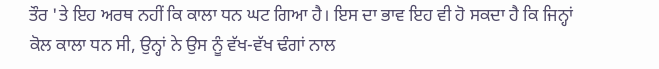ਤੌਰ 'ਤੇ ਇਹ ਅਰਥ ਨਹੀਂ ਕਿ ਕਾਲਾ ਧਨ ਘਟ ਗਿਆ ਹੈ। ਇਸ ਦਾ ਭਾਵ ਇਹ ਵੀ ਹੋ ਸਕਦਾ ਹੈ ਕਿ ਜਿਨ੍ਹਾਂ ਕੋਲ ਕਾਲਾ ਧਨ ਸੀ, ਉਨ੍ਹਾਂ ਨੇ ਉਸ ਨੂੰ ਵੱਖ-ਵੱਖ ਢੰਗਾਂ ਨਾਲ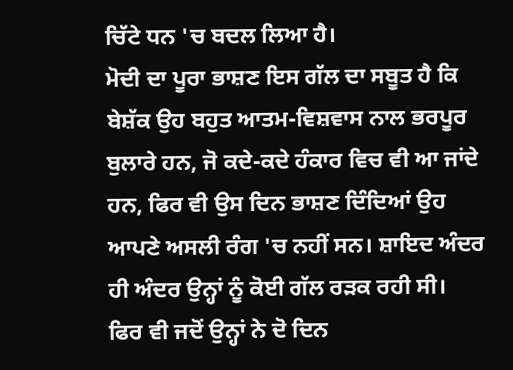ਚਿੱਟੇ ਧਨ 'ਚ ਬਦਲ ਲਿਆ ਹੈ।
ਮੋਦੀ ਦਾ ਪੂਰਾ ਭਾਸ਼ਣ ਇਸ ਗੱਲ ਦਾ ਸਬੂਤ ਹੈ ਕਿ ਬੇਸ਼ੱਕ ਉਹ ਬਹੁਤ ਆਤਮ-ਵਿਸ਼ਵਾਸ ਨਾਲ ਭਰਪੂਰ ਬੁਲਾਰੇ ਹਨ, ਜੋ ਕਦੇ-ਕਦੇ ਹੰਕਾਰ ਵਿਚ ਵੀ ਆ ਜਾਂਦੇ ਹਨ, ਫਿਰ ਵੀ ਉਸ ਦਿਨ ਭਾਸ਼ਣ ਦਿੰਦਿਆਂ ਉਹ ਆਪਣੇ ਅਸਲੀ ਰੰਗ 'ਚ ਨਹੀਂ ਸਨ। ਸ਼ਾਇਦ ਅੰਦਰ ਹੀ ਅੰਦਰ ਉਨ੍ਹਾਂ ਨੂੰ ਕੋਈ ਗੱਲ ਰੜਕ ਰਹੀ ਸੀ।
ਫਿਰ ਵੀ ਜਦੋਂ ਉਨ੍ਹਾਂ ਨੇ ਦੋ ਦਿਨ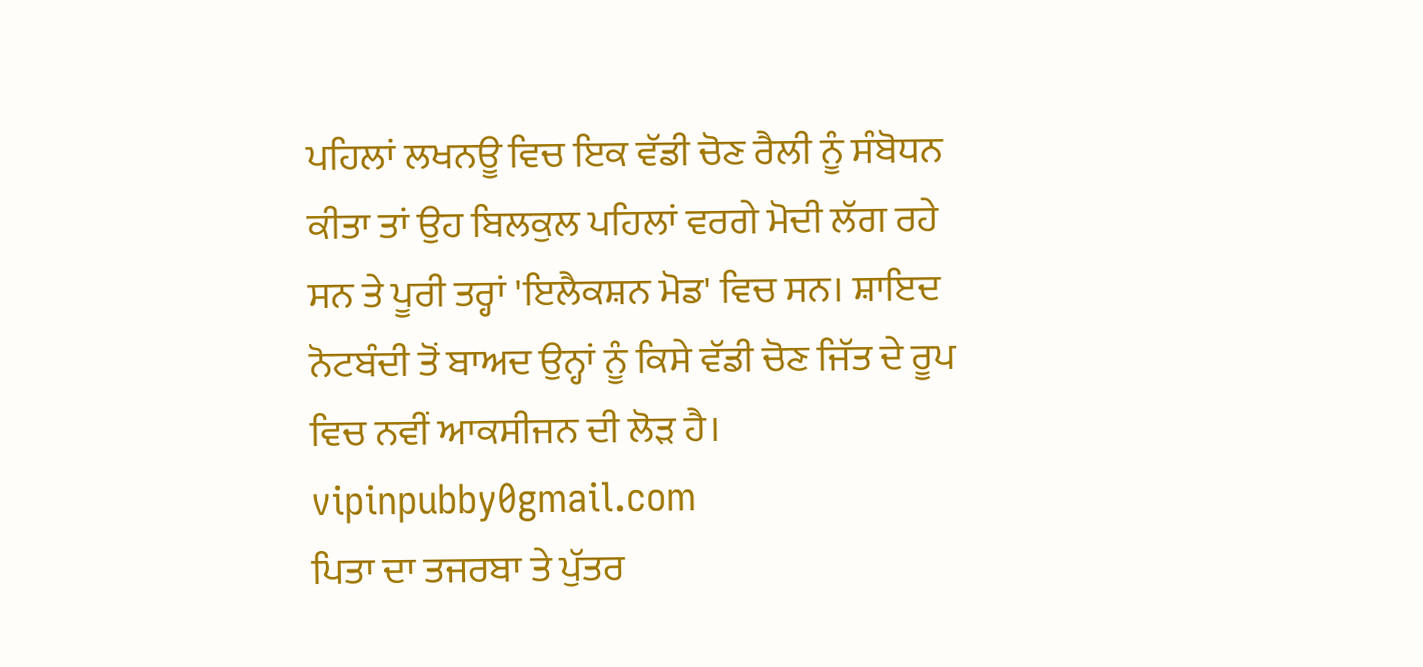ਪਹਿਲਾਂ ਲਖਨਊ ਵਿਚ ਇਕ ਵੱਡੀ ਚੋਣ ਰੈਲੀ ਨੂੰ ਸੰਬੋਧਨ ਕੀਤਾ ਤਾਂ ਉਹ ਬਿਲਕੁਲ ਪਹਿਲਾਂ ਵਰਗੇ ਮੋਦੀ ਲੱਗ ਰਹੇ ਸਨ ਤੇ ਪੂਰੀ ਤਰ੍ਹਾਂ 'ਇਲੈਕਸ਼ਨ ਮੋਡ' ਵਿਚ ਸਨ। ਸ਼ਾਇਦ ਨੋਟਬੰਦੀ ਤੋਂ ਬਾਅਦ ਉਨ੍ਹਾਂ ਨੂੰ ਕਿਸੇ ਵੱਡੀ ਚੋਣ ਜਿੱਤ ਦੇ ਰੂਪ ਵਿਚ ਨਵੀਂ ਆਕਸੀਜਨ ਦੀ ਲੋੜ ਹੈ।
vipinpubby0gmail.com
ਪਿਤਾ ਦਾ ਤਜਰਬਾ ਤੇ ਪੁੱਤਰ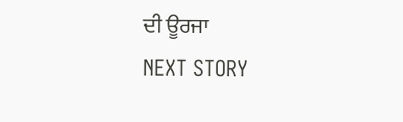ਦੀ ਊਰਜਾ
NEXT STORY